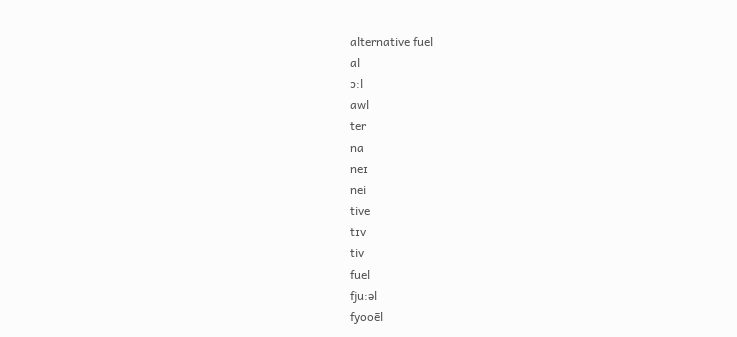alternative fuel
al
ɔ:l
awl
ter
na
neɪ
nei
tive
tɪv
tiv
fuel
fju:əl
fyooēl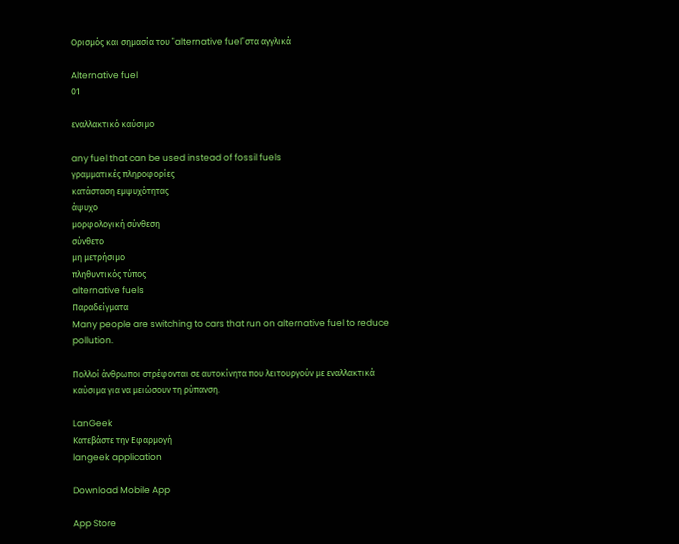Ορισμός και σημασία του "alternative fuel"στα αγγλικά

Alternative fuel
01

εναλλακτικό καύσιμο

any fuel that can be used instead of fossil fuels
γραμματικές πληροφορίες
κατάσταση εμψυχότητας
άψυχο
μορφολογική σύνθεση
σύνθετο
μη μετρήσιμο
πληθυντικός τύπος
alternative fuels
Παραδείγματα
Many people are switching to cars that run on alternative fuel to reduce pollution.

Πολλοί άνθρωποι στρέφονται σε αυτοκίνητα που λειτουργούν με εναλλακτικά καύσιμα για να μειώσουν τη ρύπανση.

LanGeek
Κατεβάστε την Εφαρμογή
langeek application

Download Mobile App

App Store